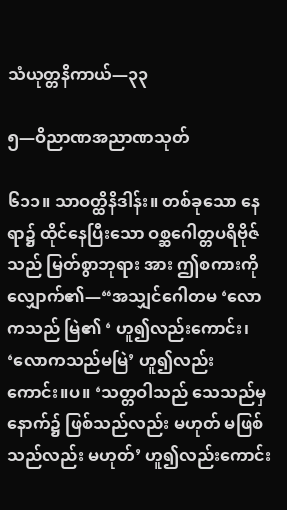သံယုတ္တနိကာယ်—၃၃

၅—ဝိညာဏအညာဏသုတ်

၆၁၁။ သာဝတ္ထိနိဒါန်း။ တစ်ခုသော နေရာ၌ ထိုင်နေပြီးသော ဝစ္ဆဂေါတ္တပရိဗိုဇ်သည် မြတ်စွာဘုရား အား ဤစကားကို လျှောက်၏—“အသျှင်ဂေါတမ ‘လောကသည် မြဲ၏ ‘ ဟူ၍လည်းကောင်း၊ ‘လောကသည်မမြဲ’ ဟူ၍လည်းကောင်း။ပ။ ‘သတ္တဝါသည် သေသည်မှ နောက်၌ ဖြစ်သည်လည်း မဟုတ် မဖြစ်သည်လည်း မဟုတ်’ ဟူ၍လည်းကောင်း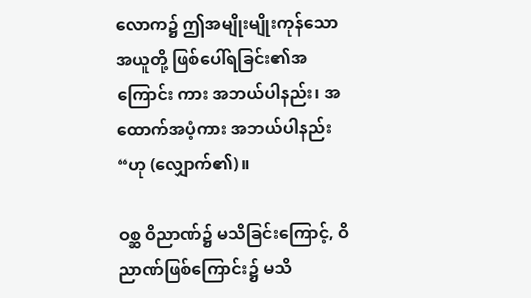လောက၌ ဤအမျိုးမျိုးကုန်သော အယူတို့ ဖြစ်ပေါ်ရခြင်း၏အကြောင်း ကား အဘယ်ပါနည်း၊ အထောက်အပံ့ကား အဘယ်ပါနည်း “ဟု (လျှောက်၏)။

ဝစ္ဆ ဝိညာဏ်၌ မသိခြင်းကြောင့်, ဝိညာဏ်ဖြစ်ကြောင်း၌ မသိ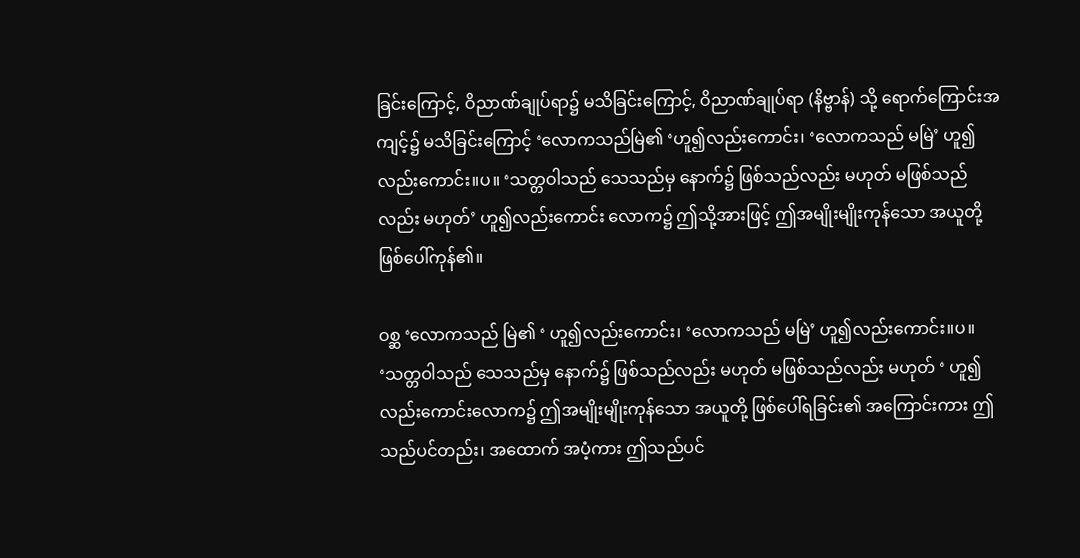ခြင်းကြောင့်, ဝိညာဏ်ချုပ်ရာ၌ မသိခြင်းကြောင့်, ဝိညာဏ်ချုပ်ရာ (နိဗ္ဗာန်) သို့ ရောက်ကြောင်းအကျင့်၌ မသိခြင်းကြောင့် ‘လောကသည်မြဲ၏ ‘ဟူ၍လည်းကောင်း၊ ‘လောကသည် မမြဲ’ ဟူ၍လည်းကောင်း။ပ။ ‘သတ္တဝါသည် သေသည်မှ နောက်၌ ဖြစ်သည်လည်း မဟုတ် မဖြစ်သည်လည်း မဟုတ်’ ဟူ၍လည်းကောင်း လောက၌ ဤသို့အားဖြင့် ဤအမျိုးမျိုးကုန်သော အယူတို့ ဖြစ်ပေါ်ကုန်၏။

ဝစ္ဆ ‘လောကသည် မြဲ၏ ‘ ဟူ၍လည်းကောင်း၊ ‘လောကသည် မမြဲ’ ဟူ၍လည်းကောင်း။ပ။ ‘သတ္တဝါသည် သေသည်မှ နောက်၌ ဖြစ်သည်လည်း မဟုတ် မဖြစ်သည်လည်း မဟုတ် ‘ ဟူ၍လည်းကောင်းလောက၌ ဤအမျိုးမျိုးကုန်သော အယူတို့ ဖြစ်ပေါ်ရခြင်း၏ အကြောင်းကား ဤသည်ပင်တည်း၊ အထောက် အပံ့ကား ဤသည်ပင်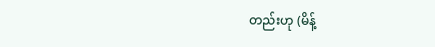တည်းဟု (မိန့်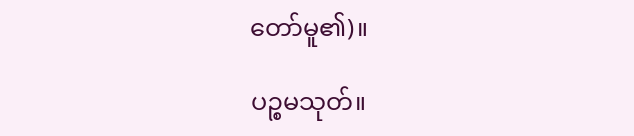တော်မူ၏)။

ပဉ္စမသုတ်။